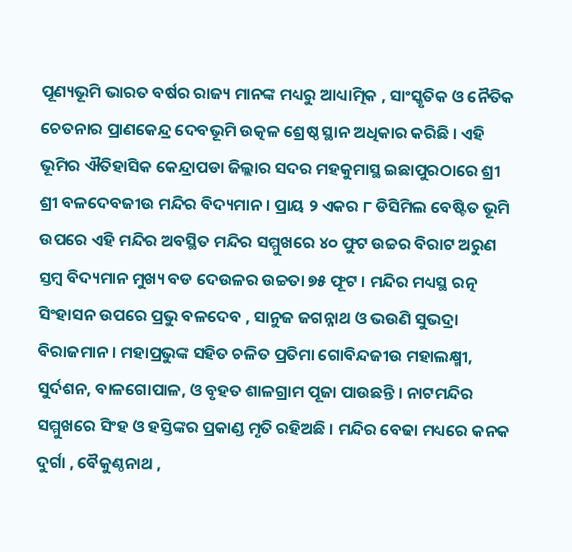ପୂଣ୍ୟଭୂମି ଭାରତ ବର୍ଷର ରାଜ୍ୟ ମାନଙ୍କ ମଧ୍ୟରୁ ଆଧ୍ୟାତ୍ମିକ , ସାଂସ୍କୃତିକ ଓ ନୈତିକ ଚେତନାର ପ୍ରାଣକେନ୍ଦ୍ର ଦେବଭୂମି ଉତ୍କଳ ଶ୍ରେଷ୍ଠ ସ୍ଥାନ ଅଧିକାର କରିଛି । ଏହି ଭୂମିର ଐତିହାସିକ କେନ୍ଦ୍ରାପଡା ଜିଲ୍ଲାର ସଦର ମହକୁମାସ୍ଥ ଇଛାପୁରଠାରେ ଶ୍ରୀ ଶ୍ରୀ ବଳଦେବଜୀଉ ମନ୍ଦିର ବିଦ୍ୟମାନ । ପ୍ରାୟ ୨ ଏକର ୮ ଡିସିମିଲ ବେଷ୍ଟିତ ଭୂମି ଉପରେ ଏହି ମନ୍ଦିର ଅବସ୍ଥିତ ମନ୍ଦିର ସମ୍ମୁଖରେ ୪୦ ଫୁଟ ଉଚ୍ଚର ବିରାଟ ଅରୁଣ ସ୍ତମ୍ବ ବିଦ୍ୟମାନ ମୁଖ୍ୟ ବଡ ଦେଉଳର ଉଚ୍ଚତା ୭୫ ଫୂଟ । ମନ୍ଦିର ମଧ୍ୟସ୍ଥ ରତ୍ନ ସିଂହାସନ ଉପରେ ପ୍ରଭୁ ବଳଦେବ , ସାନୁଜ ଜଗନ୍ନାଥ ଓ ଭଉଣି ସୁଭଦ୍ରା ବିରାଜମାନ । ମହାପ୍ରଭୁଙ୍କ ସହିତ ଚଳିତ ପ୍ରତିମା ଗୋବିନ୍ଦଜୀଉ ମହାଲକ୍ଷ୍ମୀ, ସୁର୍ଦଶନ, ବାଳଗୋପାଳ, ଓ ବୃହତ ଶାଳଗ୍ରାମ ପୂଜା ପାଉଛନ୍ତି । ନାଟମନ୍ଦିର ସମ୍ମୁଖରେ ସିଂହ ଓ ହସ୍ତିଙ୍କର ପ୍ରକାଣ୍ଡ ମୃତି ରହିଅଛି । ମନ୍ଦିର ବେଢା ମଧ୍ୟରେ କନକ ଦୁର୍ଗା , ବୈକୁଣ୍ଠନାଥ ,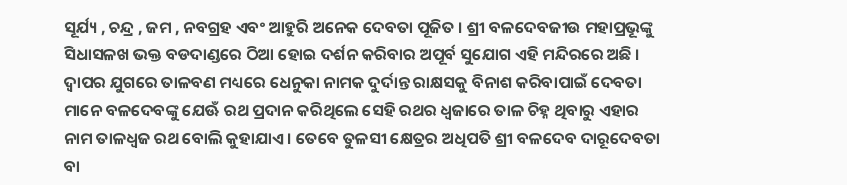ସୂର୍ଯ୍ୟ , ଚନ୍ଦ୍ର , ଜମ , ନବଗ୍ରହ ଏବଂ ଆହୁରି ଅନେକ ଦେବତା ପୂଜିତ । ଶ୍ରୀ ବଳଦେବଜୀଉ ମହାପ୍ରଭୂଙ୍କୁ ସିଧାସଳଖ ଭକ୍ତ ବଡଦାଣ୍ଡରେ ଠିଆ ହୋଇ ଦର୍ଶନ କରିବାର ଅପୂର୍ବ ସୁଯୋଗ ଏହି ମନ୍ଦିରରେ ଅଛି ।
ଦ୍ୱାପର ଯୁଗରେ ତାଳବଣ ମଧ୍ୟରେ ଧେନୁକା ନାମକ ଦୁର୍ଦାନ୍ତ ରାକ୍ଷସକୁ ବିନାଶ କରିବାପାଇଁ ଦେବତା ମାନେ ବଳଦେବଙ୍କୁ ଯେଊଁ ରଥ ପ୍ରଦାନ କରିଥିଲେ ସେହି ରଥର ଧ୍ୱଜାରେ ତାଳ ଚିହ୍ନ ଥିବାରୁ ଏହାର ନାମ ତାଳଧ୍ୱଜ ରଥ ବୋଲି କୁହାଯାଏ । ତେବେ ତୁଳସୀ କ୍ଷେତ୍ରର ଅଧିପତି ଶ୍ରୀ ବଳଦେବ ଦାରୂଦେବତା ବା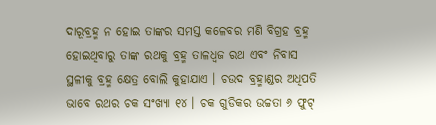ଦାରୂବ୍ରହ୍ମ ନ ହୋଇ ତାଙ୍କର ସମସ୍ତ କଳେବର ମଣି ବିଗ୍ରହ ବ୍ରହ୍ମ ହୋଇଥିବାରୁ ତାଙ୍କ ରଥକୁ ବ୍ରହ୍ମ ତାଳଧ୍ୱଜ ରଥ ଏବଂ ନିବାସ ସ୍ଥଳୀକୁ ବ୍ରହ୍ମ କ୍ଷେତ୍ର ବୋଲି କୁହାଯାଏ । ଚଉଦ ବ୍ରହ୍ମାଣ୍ଡର ଅଧିପତି ଭାବେ ରଥର ଚକ ସଂଖ୍ୟା ୧୪ । ଚକ ଗୁଡିକର ଉଚ୍ଚତା ୬ ଫୁଟ୍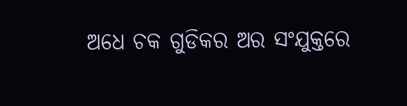ଅଧେ ଚକ ଗୁଡିକର ଅର ସଂଯୁକ୍ତରେ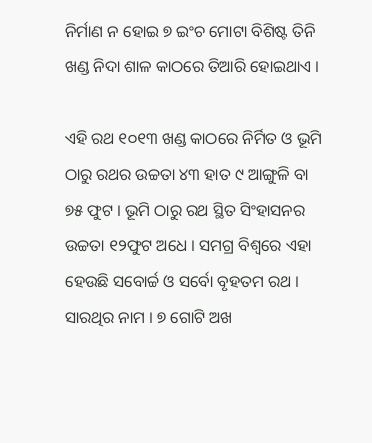ନିର୍ମାଣ ନ ହୋଇ ୭ ଇଂଚ ମୋଟା ବିଶିଷ୍ଟ ତିନି ଖଣ୍ଡ ନିଦା ଶାଳ କାଠରେ ତିଆରି ହୋଇଥାଏ ।

ଏହି ରଥ ୧୦୧୩ ଖଣ୍ଡ କାଠରେ ନିର୍ମିତ ଓ ଭୂମି ଠାରୁ ରଥର ଉଚ୍ଚତା ୪୩ ହାତ ୯ ଆଙ୍ଗୁଳି ବା ୭୫ ଫୁଟ । ଭୂମି ଠାରୁ ରଥ ସ୍ଥିତ ସିଂହାସନର ଉଚ୍ଚତା ୧୨ଫୁଟ ଅଧେ । ସମଗ୍ର ବିଶ୍ୱରେ ଏହା ହେଉଛି ସବୋର୍ଚ୍ଚ ଓ ସର୍ବୋ ବୃହତମ ରଥ । ସାରଥିର ନାମ । ୭ ଗୋଟି ଅଖ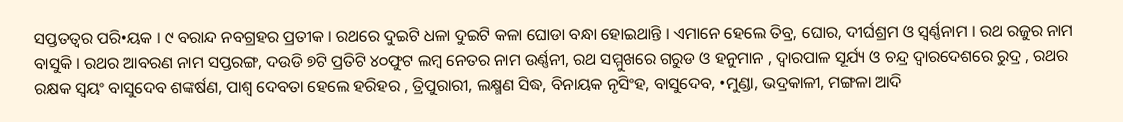ସପ୍ତତତ୍ୱର ପରି•ୟକ । ୯ ବରାନ୍ଦ ନବଗ୍ରହର ପ୍ରତୀକ । ରଥରେ ଦୁଇଟି ଧଳା ଦୁଇଟି କଳା ଘୋଡା ବନ୍ଧା ହୋଇଥାନ୍ତି । ଏମାନେ ହେଲେ ତିବ୍ର, ଘୋର, ଦୀର୍ଘଶ୍ରମ ଓ ସ୍ୱର୍ଣ୍ଣନାମ । ରଥ ରଜୁର ନାମ ବାସୁକି । ରଥର ଆବରଣ ନାମ ସପ୍ତରଙ୍ଗ, ଦଉଡି ୭ଟି ପ୍ରତିଟି ୪୦ଫୁଟ ଲମ୍ବ ନେତର ନାମ ଉର୍ଣ୍ଣନୀ, ରଥ ସମ୍ମୁଖରେ ଗରୁଡ ଓ ହନୁମାନ , ଦ୍ୱାରପାଳ ସୂର୍ଯ୍ୟ ଓ ଚନ୍ଦ୍ର ଦ୍ୱାରଦେଶରେ ରୁଦ୍ର , ରଥର ରକ୍ଷକ ସ୍ୱୟଂ ବାସୁଦେବ ଶଙ୍କର୍ଷଣ, ପାଶ୍ୱ ଦେବତା ହେଲେ ହରିହର , ତ୍ରିପୁରାରୀ, ଲକ୍ଷ୍ମଣ ସିଦ୍ଧ, ବିନାୟକ ନୃସିଂହ, ବାସୁଦେବ, •ମୁଣ୍ଡା, ଭଦ୍ରକାଳୀ, ମଙ୍ଗଳା ଆଦି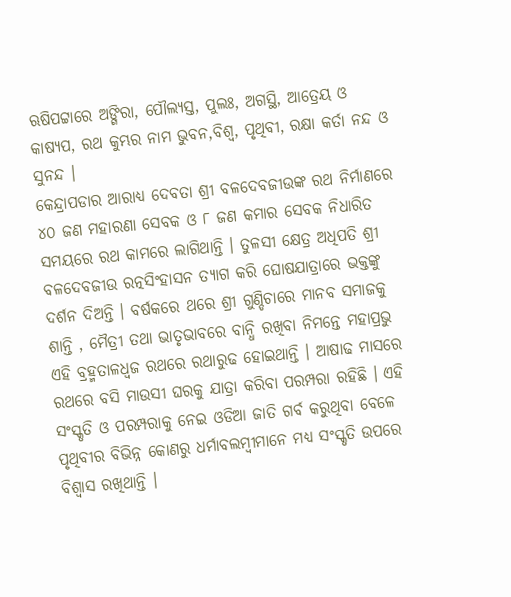ଋଷିପଟ୍ଟାରେ ଅଙ୍ଗିରା, ପୌଲ୍ୟସ୍ତ, ପୁଲଃ, ଅଗସ୍ଥି, ଆତ୍ରେୟ ଓ କାଷ୍ୟପ, ରଥ କୁମ୍ଭର ନାମ ଭୁବନ,ବିଶ୍ୱ, ପୃଥିବୀ, ରକ୍ଷା କର୍ତା ନନ୍ଦ ଓ ସୁନନ୍ଦ ।
କେନ୍ଦ୍ରାପଡାର ଆରାଧ୍ୟ ଦେବତା ଶ୍ରୀ ବଳଦେବଜୀଉଙ୍କ ରଥ ନିର୍ମାଣରେ ୪୦ ଜଣ ମହାରଣା ସେବକ ଓ ୮ ଜଣ କମାର ସେବକ ନିଧାରିତ ସମୟରେ ରଥ କାମରେ ଲାଗିଥାନ୍ତି । ତୁଳସୀ କ୍ଷେତ୍ର ଅଧିପତି ଶ୍ରୀ ବଳଦେବଜୀଉ ରତ୍ନସିଂହାସନ ତ୍ୟାଗ କରି ଘୋଷଯାତ୍ରାରେ ଭକ୍ତଙ୍କୁ ଦର୍ଶନ ଦିଅନ୍ତି । ବର୍ଷକରେ ଥରେ ଶ୍ରୀ ଗୁଣ୍ଡିଚାରେ ମାନବ ସମାଜକୁ ଶାନ୍ତି , ମୈତ୍ରୀ ତଥା ଭାତୃଭାବରେ ବାନ୍ଧି ରଖିବା ନିମନ୍ତେ ମହାପ୍ରଭୁ ଏହି ବ୍ରହ୍ମତାଳଧ୍ୱଜ ରଥରେ ରଥାରୁଢ ହୋଇଥାନ୍ତି । ଆଷାଢ ମାସରେ ରଥରେ ବସି ମାଉସୀ ଘରକୁ ଯାତ୍ରା କରିବା ପରମ୍ପରା ରହିଛି । ଏହି ସଂସ୍କୃତି ଓ ପରମ୍ପରାକୁ ନେଇ ଓଡିଆ ଜାତି ଗର୍ବ କରୁଥିବା ବେଳେ ପୃଥିବୀର ବିଭିନ୍ନ କୋଣରୁ ଧର୍ମାବଲମ୍ବୀମାନେ ମଧ୍ୟ ସଂସ୍କୃତି ଉପରେ ବିଶ୍ୱାସ ରଖିଥାନ୍ତି ।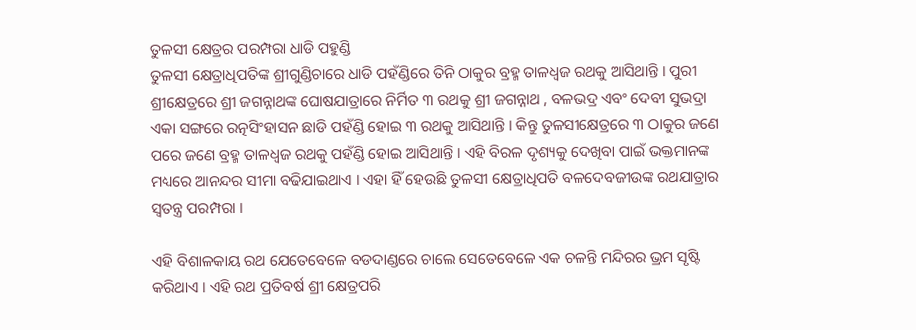ତୁଳସୀ କ୍ଷେତ୍ରର ପରମ୍ପରା ଧାଡି ପହୁଣ୍ଡି
ତୁଳସୀ କ୍ଷେତ୍ରାଧିପତିଙ୍କ ଶ୍ରୀଗୁଣ୍ଡିଚାରେ ଧାଡି ପହଁଣ୍ଡିରେ ତିନି ଠାକୁର ବ୍ରହ୍ମ ତାଳଧ୍ୱଜ ରଥକୁ ଆସିଥାନ୍ତି । ପୁରୀ ଶ୍ରୀକ୍ଷେତ୍ରରେ ଶ୍ରୀ ଜଗନ୍ନାଥଙ୍କ ଘୋଷଯାତ୍ରାରେ ନିର୍ମିତ ୩ ରଥକୁ ଶ୍ରୀ ଜଗନ୍ନାଥ , ବଳଭଦ୍ର ଏବଂ ଦେବୀ ସୁଭଦ୍ରା ଏକା ସଙ୍ଗରେ ରତ୍ନସିଂହାସନ ଛାଡି ପହଁଣ୍ଡି ହୋଇ ୩ ରଥକୁ ଆସିଥାନ୍ତି । କିନ୍ତୁ ତୁଳସୀକ୍ଷେତ୍ରରେ ୩ ଠାକୁର ଜଣେ ପରେ ଜଣେ ବ୍ରହ୍ମ ତାଳଧ୍ୱଜ ରଥକୁ ପହଁଣ୍ଡି ହୋଇ ଆସିଥାନ୍ତି । ଏହି ବିରଳ ଦୃଶ୍ୟକୁ ଦେଖିବା ପାଇଁ ଭକ୍ତମାନଙ୍କ ମଧ୍ୟରେ ଆନନ୍ଦର ସୀମା ବଢିଯାଇଥାଏ । ଏହା ହିଁ ହେଉଛି ତୁଳସୀ କ୍ଷେତ୍ରାଧିପତି ବଳଦେବଜୀଉଙ୍କ ରଥଯାତ୍ରାର ସ୍ୱତନ୍ତ୍ର ପରମ୍ପରା ।

ଏହି ବିଶାଳକାୟ ରଥ ଯେତେବେଳେ ବଡଦାଣ୍ଡରେ ଚାଲେ ସେତେବେଳେ ଏକ ଚଳନ୍ତି ମନ୍ଦିରର ଭ୍ରମ ସୃଷ୍ଟି କରିଥାଏ । ଏହି ରଥ ପ୍ରତିବର୍ଷ ଶ୍ରୀ କ୍ଷେତ୍ରପରି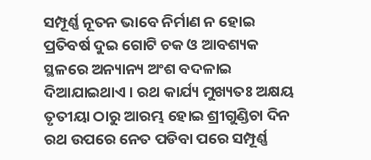ସମ୍ପୂର୍ଣ୍ଣ ନୂତନ ଭାବେ ନିର୍ମାଣ ନ ହୋଇ ପ୍ରତିବର୍ଷ ଦୁଇ ଗୋଟି ଚକ ଓ ଆବଶ୍ୟକ ସ୍ଥଳରେ ଅନ୍ୟାନ୍ୟ ଅଂଶ ବଦଳାଇ ଦିଆଯାଇଥାଏ । ରଥ କାର୍ଯ୍ୟ ମୁଖ୍ୟତଃ ଅକ୍ଷୟ ତୃତୀୟା ଠାରୁ ଆରମ୍ଭ ହୋଇ ଶ୍ରୀଗୁଣ୍ଡିଚା ଦିନ ରଥ ଉପରେ ନେତ ପଡିବା ପରେ ସମ୍ପୂର୍ଣ୍ଣ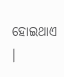ହୋଇଥାଏ ।